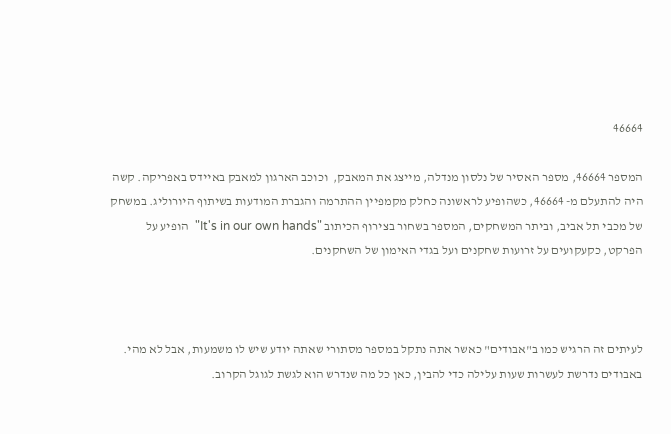46664

המספר 46664, מספר האסיר של נלסון מנדלה, מייצג את המאבק,  וכוכב הארגון למאבק באיידס באפריקה. קשה היה להתעלם מ- 46664, כשהופיע לראשונה כחלק מקמפיין ההתרמה והגברת המודעות בשיתוף היורוליג. במשחק של מכבי תל אביב, וביתר המשחקים, המספר בשחור בצירוף הכיתוב "It's in our own hands"  הופיע על הפרקט, כקעקועים על זרועות שחקנים ועל בגדי האימון של השחקנים.



לעיתים זה הרגיש כמו ב"אבודים" כאשר אתה נתקל במספר מסתורי שאתה יודע שיש לו משמעות, אבל לא מהי. באבודים נדרשת לעשרות שעות עלילה כדי להבין, כאן כל מה שנדרש הוא לגשת לגוגל הקרוב.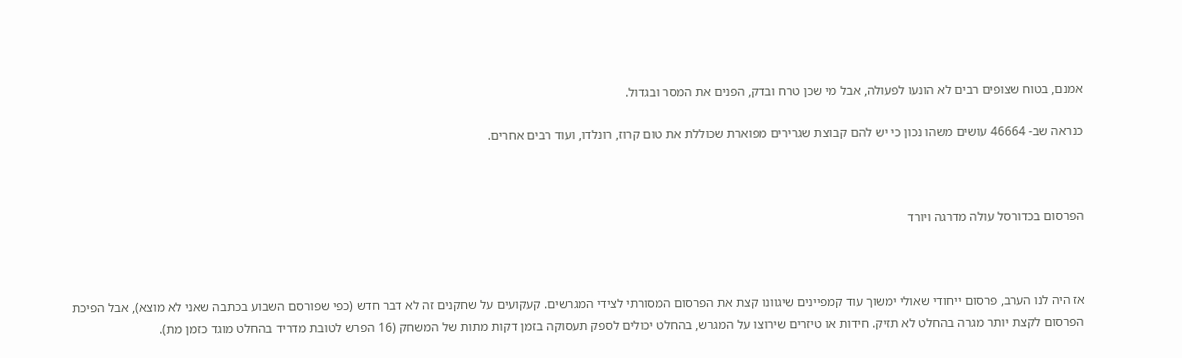אמנם, בטוח שצופים רבים לא הונעו לפעולה, אבל מי שכן טרח ובדק, הפנים את המסר ובגדול.

כנראה שב- 46664 עושים משהו נכון כי יש להם קבוצת שגרירים מפוארת שכוללת את טום קרוז, רונלדו, ועוד רבים אחרים.



הפרסום בכדורסל עולה מדרגה ויורד



אז היה לנו הערב, פרסום ייחודי שאולי ימשוך עוד קמפיינים שיגוונו קצת את הפרסום המסורתי לצידי המגרשים. קעקועים על שחקנים זה לא דבר חדש (כפי שפורסם השבוע בכתבה שאני לא מוצא), אבל הפיכת הפרסום לקצת יותר מגרה בהחלט לא תזיק. חידות או טיזרים שירוצו על המגרש, בהחלט יכולים לספק תעסוקה בזמן דקות מתות של המשחק (16 הפרש לטובת מדריד בהחלט מוגד כזמן מת).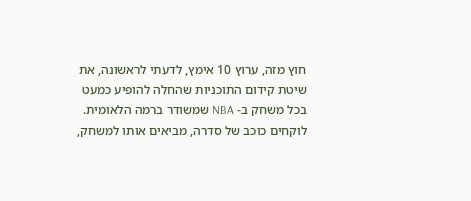חוץ מזה, ערוץ 10 אימץ, לדעתי לראשונה, את שיטת קידום התוכניות שהחלה להופיע כמעט בכל משחק ב- NBA שמשודר ברמה הלאומית. לוקחים כוכב של סדרה, מביאים אותו למשחק,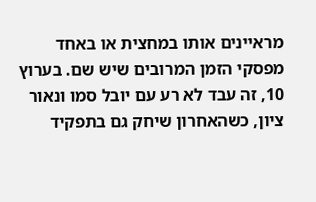מראיינים אותו במחצית או באחד מפסקי הזמן המרובים שיש שם. בערוץ 10, זה עבד לא רע עם יובל סמו ונאור ציון, כשהאחרון שיחק גם בתפקיד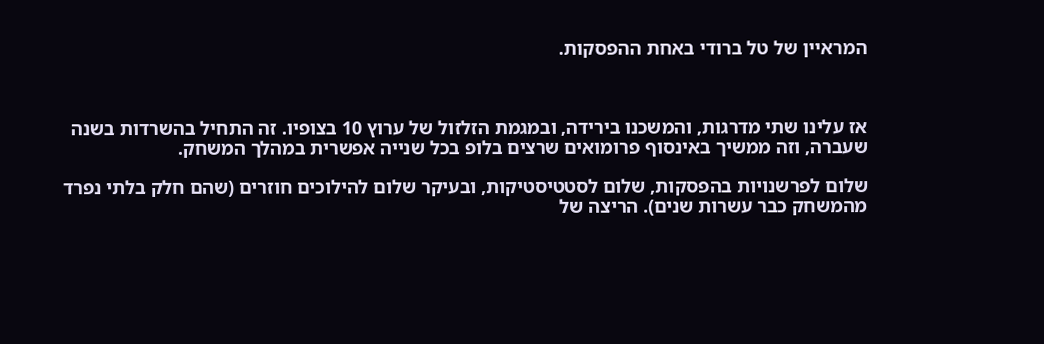המראיין של טל ברודי באחת ההפסקות.



אז עלינו שתי מדרגות, והמשכנו בירידה, ובמגמת הזלזול של ערוץ 10 בצופיו. זה התחיל בהשרדות בשנה שעברה, וזה ממשיך באינסוף פרומואים שרצים בלופ בכל שנייה אפשרית במהלך המשחק.

שלום לפרשנויות בהפסקות, שלום לסטטיסטיקות, ובעיקר שלום להילוכים חוזרים (שהם חלק בלתי נפרד מהמשחק כבר עשרות שנים). הריצה של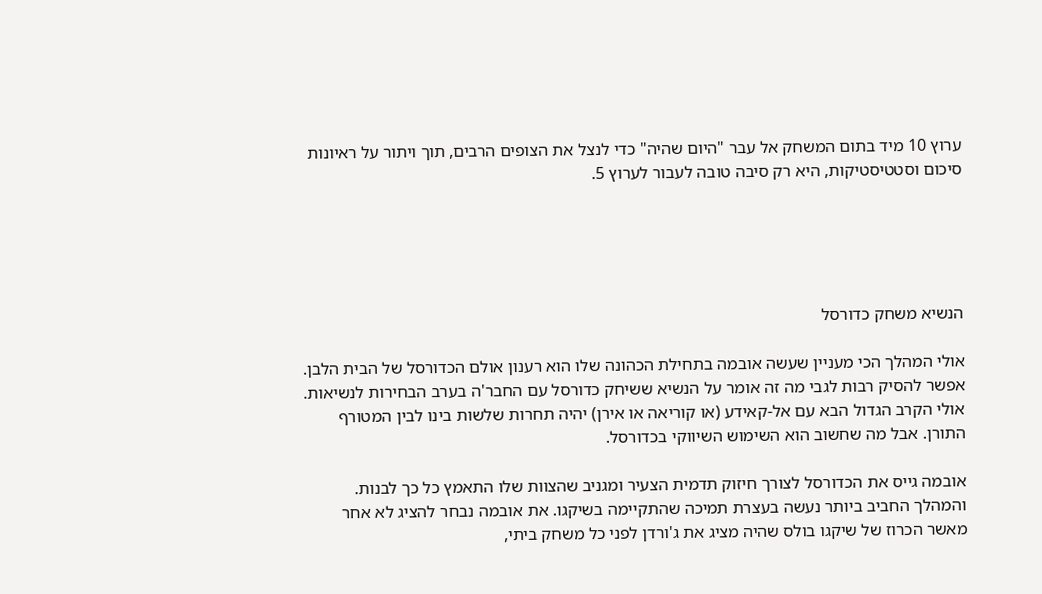ערוץ 10 מיד בתום המשחק אל עבר "היום שהיה" כדי לנצל את הצופים הרבים, תוך ויתור על ראיונות סיכום וסטטיסטיקות, היא רק סיבה טובה לעבור לערוץ 5.





הנשיא משחק כדורסל

אולי המהלך הכי מעניין שעשה אובמה בתחילת הכהונה שלו הוא רענון אולם הכדורסל של הבית הלבן. אפשר להסיק רבות לגבי מה זה אומר על הנשיא ששיחק כדורסל עם החבר'ה בערב הבחירות לנשיאות. אולי הקרב הגדול הבא עם אל-קאידע (או קוריאה או אירן) יהיה תחרות שלשות בינו לבין המטורף התורן. אבל מה שחשוב הוא השימוש השיווקי בכדורסל.

אובמה גייס את הכדורסל לצורך חיזוק תדמית הצעיר ומגניב שהצוות שלו התאמץ כל כך לבנות. והמהלך החביב ביותר נעשה בעצרת תמיכה שהתקיימה בשיקגו. את אובמה נבחר להציג לא אחר מאשר הכרוז של שיקגו בולס שהיה מציג את ג'ורדן לפני כל משחק ביתי,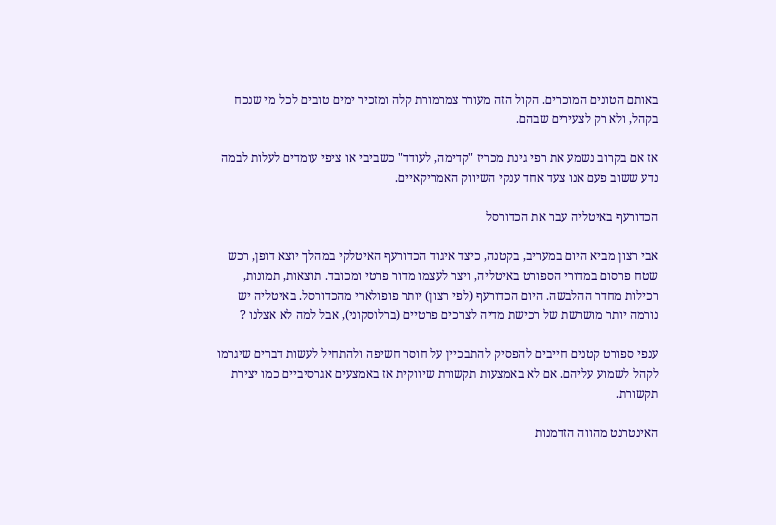באותם הטונים המוכרים. הקול הזה מעורר צמרמורת קלה ומזכיר ימים טובים לכל מי שנכח בקהל, ולא רק לצעירים שבהם.

אז אם בקרוב נשמע את רפי גינת מכריז "קדימה, לעודד" כשביבי או ציפי עומדים לעלות לבמה נדע ששוב פעם אנו צעד אחד ענקי השיווק האמריקאיים.

הכדורעף באיטליה עבר את הכדורסל

אבי רצון מביא היום במעריב, בקטנה, כיצד איגוד הכדורעף האיטלקי במהלך יוצא דופן, רכש שטח פרסום במדורי הספורט באיטליה, ויצר לעצמו מדור פרטי ומכובד. תוצאות, תמונות, רכילות מחדר ההלבשה. היום הכדורעף (לפי רצון) יותר פופולארי מהכדורסל. באיטליה יש נורמה יותר מושרשת של רכישת מדיה לצרכים פרטיים (ברלוסקוני), אבל למה לא אצלנו ?

ענפי ספורט קטנים חייבים להפסיק להתבכיין על חוסר חשיפה ולהתחיל לעשות דברים שיגרמו לקהל לשמוע עליהם. אם לא באמצעות תקשורת שיווקית אז באמצעים אגרסיביים כמו יצירת תקשורת.

האינטרנט מהווה הזדמנות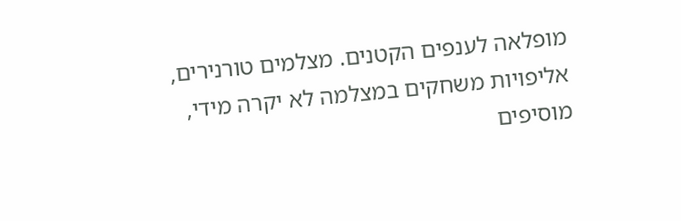מופלאה לענפים הקטנים. מצלמים טורנירים, אליפויות משחקים במצלמה לא יקרה מידי, מוסיפים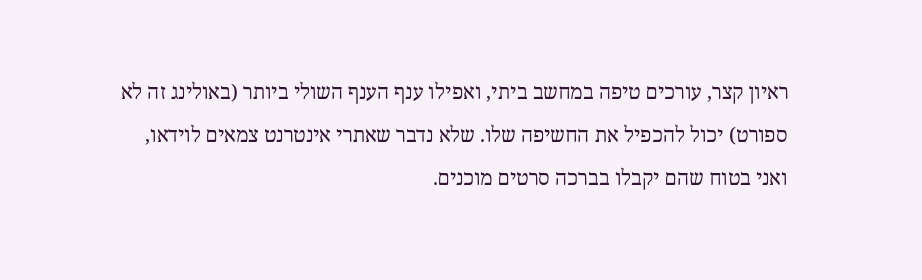ראיון קצר, עורכים טיפה במחשב ביתי, ואפילו ענף הענף השולי ביותר (באולינג זה לא ספורט) יכול להכפיל את החשיפה שלו. שלא נדבר שאתרי אינטרנט צמאים לוידאו, ואני בטוח שהם יקבלו בברכה סרטים מוכנים.